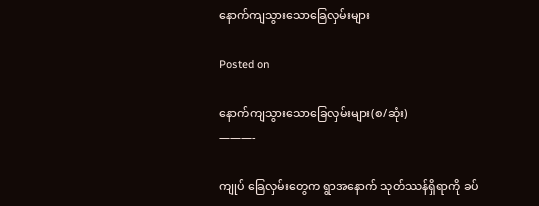နောက်ကျသွားသောခြေလှမ်းများ

Posted on

နောက်ကျသွားသောခြေလှမ်းများ(စ/ဆုံး)
———-

ကျုပ် ခြေလှမ်းတွေက ရွာအနောက် သုတ်ဿန်ရှိရာကို ခပ်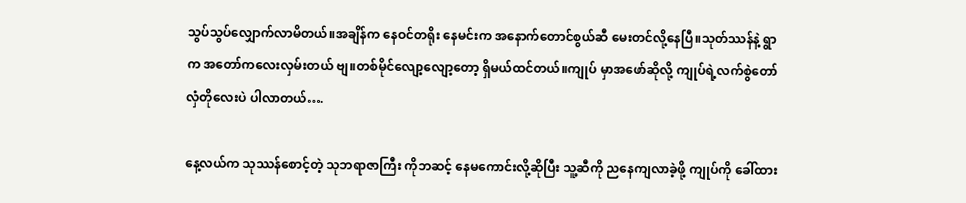သွပ်သွပ်လျှောက်လာမိတယ်။အချိန်က နေဝင်တရိုး နေမင်းက အနောက်တောင်စွယ်ဆီ မေးတင်လို့နေပြီ။သုတ်ဿန်နဲ့ ရွာက အတော်ကလေးလှမ်းတယ် ဗျ။တစ်မိုင်လျော့လျော့တော့ ရှိမယ်ထင်တယ်။ကျုပ် မှာအဖော်ဆိုလို့ ကျုပ်ရဲ့လက်စွဲတော် လှံတိုလေးပဲ ပါလာတယ်….

နေ့လယ်က သုဿန်စောင့်တဲ့ သုဘရာဇာကြီး ကိုဘဆင့် နေမကောင်းလို့ဆိုပြီး သူ့ဆီကို ညနေကျလာခဲ့ဖို့ ကျုပ်ကို ခေါ်ထား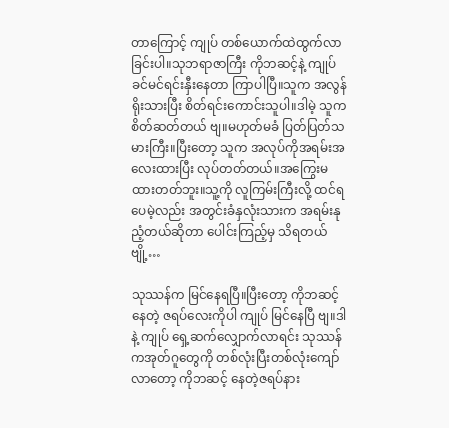တာကြောင့် ကျုပ် တစ်ယောက်ထဲထွက်လာခြင်းပါ။သုဘရာဇာကြီး ကိုဘဆင့်နဲ့ ကျုပ် ခင်မင်ရင်းနှီးနေတာ ကြာပါပြီ။သူက အလွန်ရိုးသားပြီး စိတ်ရင်းကောင်းသူပါ။ဒါမဲ့ သူကစိတ်ဆတ်တယ် ဗျ။မဟုတ်မခံ ပြတ်ပြတ်သမားကြီး။ပြီးတော့ သူက အလုပ်ကိုအရမ်းအလေးထားပြီး လုပ်တတ်တယ်။အကြွေးမထားတတ်ဘူး။သူ့ကို လူကြမ်းကြီးလို့ ထင်ရပေမဲ့လည်း အတွင်းခံနှလုံးသားက အရမ်းနုညံ့တယ်ဆိုတာ ပေါင်းကြည့်မှ သိရတယ် ဗျို့…

သုဿန်က မြင်နေရပြီ။ပြီးတော့ ကိုဘဆင့် နေတဲ့ ဇရပ်လေးကိုပါ ကျုပ် မြင်နေပြီ ဗျ။ဒါနဲ့ ကျုပ် ရှေ့ဆက်လျှောက်လာရင်း သုဿန်ကအုတ်ဂူတွေကို တစ်လုံးပြီးတစ်လုံးကျော်လာတော့ ကိုဘဆင့် နေတဲ့ဇရပ်နား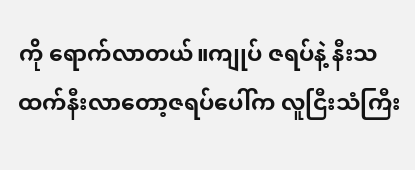ကို ရောက်လာတယ်။ကျုပ် ဇရပ်နဲ့ နီးသထက်နီးလာတော့ဇရပ်ပေါ်က လူငြီးသံကြီး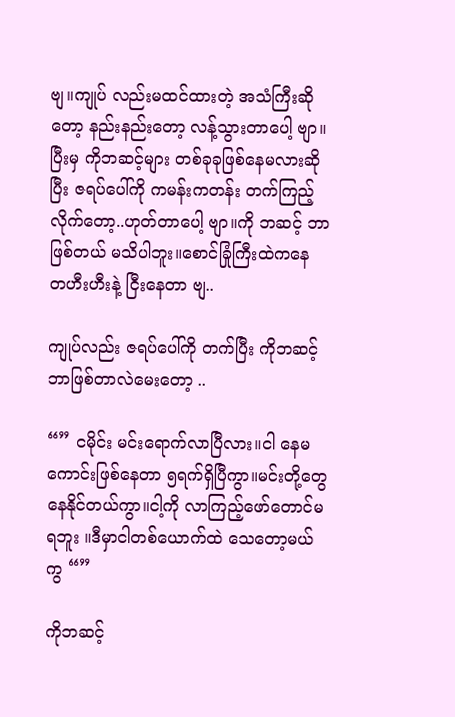ဗျ။ကျုပ် လည်းမထင်ထားတဲ့ အသံကြီးဆိုတော့ နည်းနည်းတော့ လန့်သွားတာပေါ့ ဗျာ။ပြီးမှ ကိုဘဆင့်များ တစ်ခုခုဖြစ်နေမလားဆိုပြီး ဇရပ်ပေါ်ကို ကမန်းကတန်း တက်ကြည့်လိုက်တော့..ဟုတ်တာပေါ့ ဗျာ။ကို ဘဆင့် ဘာဖြစ်တယ် မသိပါဘူး။စောင်ခြုံကြီးထဲကနေ တဟီးဟီးနဲ့ ငြီးနေတာ ဗျ..

ကျုပ်လည်း ဇရပ်ပေါ်ကို တက်ပြီး ကိုဘဆင့် ဘာဖြစ်တာလဲမေးတော့ ..

“” ငမိုင်း မင်းရောက်လာပြီလား။ငါ နေမကောင်းဖြစ်နေတာ ၅ရက်ရှိပြီကွာ။မင်းတို့တွေနေနိုင်တယ်ကွာ။ငါ့ကို လာကြည့်ဖော်တောင်မရဘူး ။ဒီမှာငါတစ်ယောက်ထဲ သေတော့မယ် ကွ “”

ကိုဘဆင့်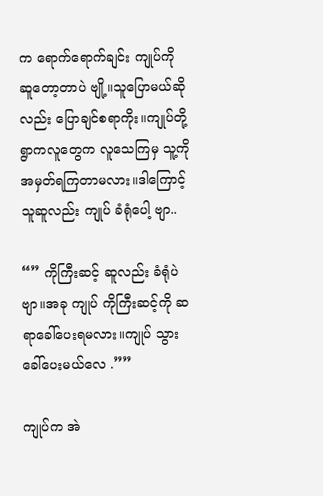က ရောက်ရောက်ချင်း ကျုပ်ကို ဆူတော့တာပဲ ဗျို့။သူပြောမယ်ဆိုလည်း ပြောချင်စရာကိုး။ကျုပ်တို့ရွာကလူတွေက လူသေကြမှ သူ့ကို အမှတ်ရကြတာမလား။ဒါကြောင့် သူဆူလည်း ကျုပ် ခံရုံပေါ့ ဗျာ..

“” ကိုကြီးဆင့် ဆူလည်း ခံရုံပဲ ဗျာ။အခု ကျုပ် ကိုကြီးဆင့်ကို ဆရာခေါ်ပေးရမလား။ကျုပ် သွားခေါ်ပေးမယ်လေ .””

ကျုပ်က အဲ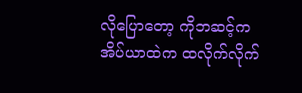လိုပြောတော့ ကိုဘဆင့်က အိပ်ယာထဲက ထလိုက်လိုက်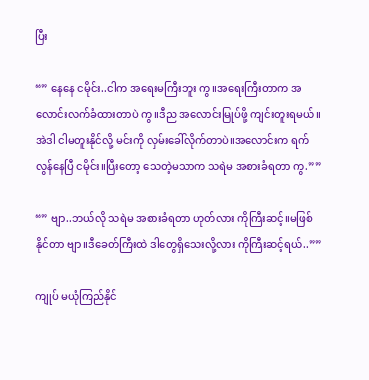ပြီး

“” နေနေ ငမိုင်း..ငါက အရေးမကြီးဘူး ကွ။အရေးကြီးတာက အလောင်းလက်ခံထားတာပဲ ကွ။ဒီည အလောင်းမြုပ်ဖို့ ကျင်းတူးရမယ်။အဲဒါ ငါမတူးနိုင်လို့ မင်းကို လှမ်းခေါ်လိုက်တာပဲ။အလောင်းက ရက်လွန်နေပြီ ငမိုင်း။ပြီးတော့ သေတဲ့မသာက သရဲမ အစားခံရတာ ကွ.””

“” ဗျာ..ဘယ်လို သရဲမ အစားခံရတာ ဟုတ်လား ကိုကြီးဆင့်။မဖြစ်နိုင်တာ ဗျာ။ဒီခေတ်ကြီးထဲ ဒါတွေရှိသေးလို့လား ကိုကြီးဆင့်ရယ်..””

ကျုပ် မယုံကြည်နိုင်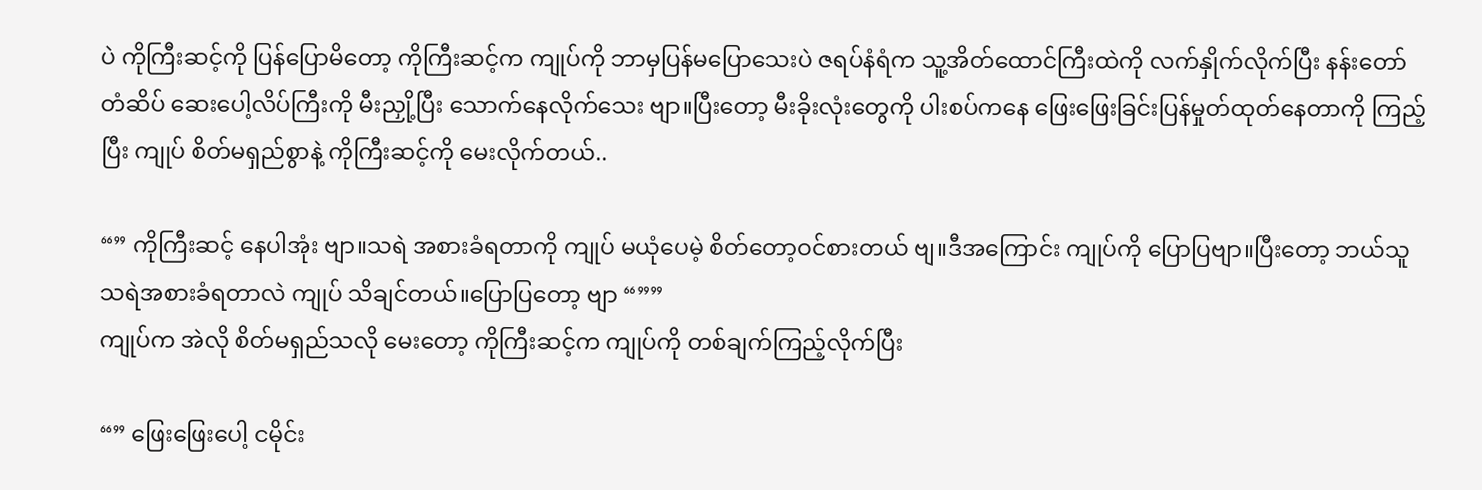ပဲ ကိုကြီးဆင့်ကို ပြန်ပြောမိတော့ ကိုကြီးဆင့်က ကျုပ်ကို ဘာမှပြန်မပြောသေးပဲ ဇရပ်နံရံက သူ့အိတ်ထောင်ကြီးထဲကို လက်နှိုက်လိုက်ပြီး နန်းတော်တံဆိပ် ဆေးပေါ့လိပ်ကြီးကို မီးညှို့ပြီး သောက်နေလိုက်သေး ဗျာ။ပြီးတော့ မီးခိုးလုံးတွေကို ပါးစပ်ကနေ ဖြေးဖြေးခြင်းပြန်မှုတ်ထုတ်နေတာကို ကြည့်ပြီး ကျုပ် စိတ်မရှည်စွာနဲ့ ကိုကြီးဆင့်ကို မေးလိုက်တယ်..

“” ကိုကြီးဆင့် နေပါအုံး ဗျာ။သရဲ အစားခံရတာကို ကျုပ် မယုံပေမဲ့ စိတ်တော့ဝင်စားတယ် ဗျ။ဒီအကြောင်း ကျုပ်ကို ပြောပြဗျာ။ပြီးတော့ ဘယ်သူ သရဲအစားခံရတာလဲ ကျုပ် သိချင်တယ်။ပြောပြတော့ ဗျာ “””
ကျုပ်က အဲလို စိတ်မရှည်သလို မေးတော့ ကိုကြီးဆင့်က ကျုပ်ကို တစ်ချက်ကြည့်လိုက်ပြီး

“” ဖြေးဖြေးပေါ့ ငမိုင်း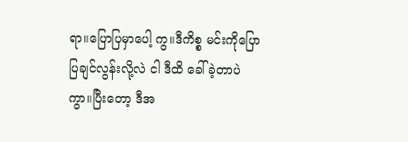ရာ။ပြောပြမှာပေါ့ ကွ။ဒီကိစ္စ မင်းကိုပြောပြချင်လွန်းလို့လဲ ငါ ဒီထိ ခေါ်ခဲ့တာပဲ ကွာ။ပြီးတော့ ဒီအ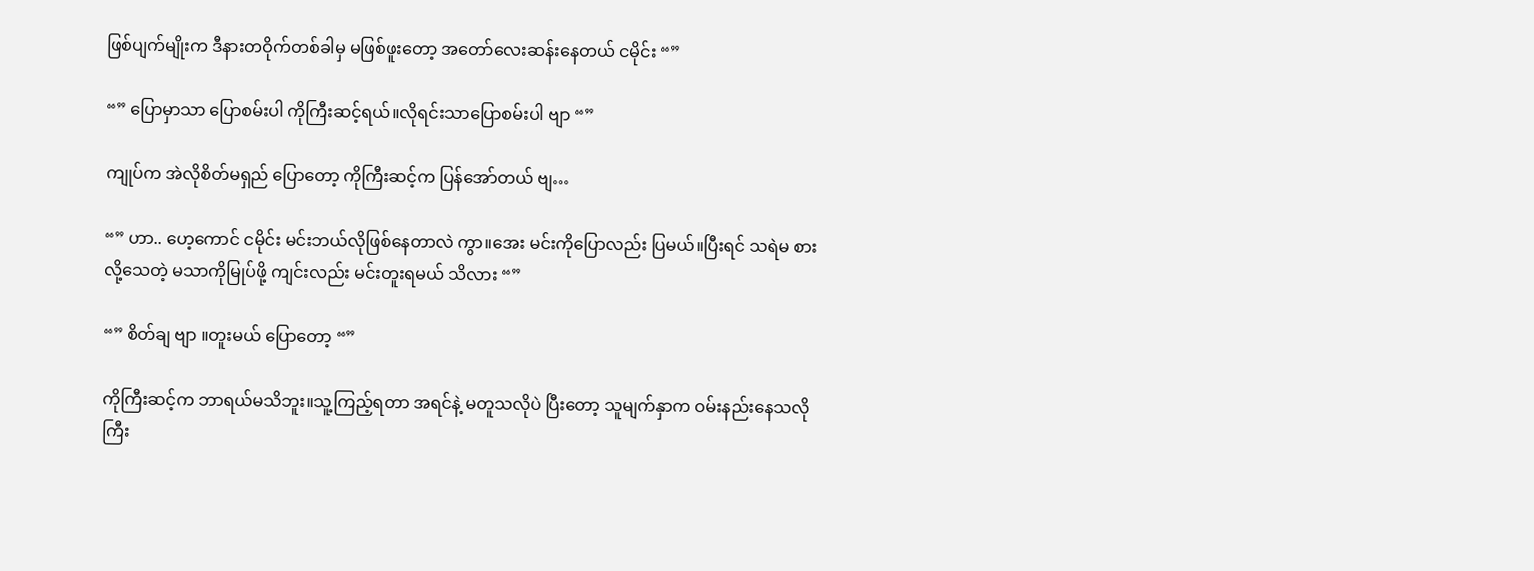ဖြစ်ပျက်မျိုးက ဒီနားတဝိုက်တစ်ခါမှ မဖြစ်ဖူးတော့ အတော်လေးဆန်းနေတယ် ငမိုင်း “”

“” ပြောမှာသာ ပြောစမ်းပါ ကိုကြီးဆင့်ရယ်။လိုရင်းသာပြောစမ်းပါ ဗျာ “”

ကျုပ်က အဲလိုစိတ်မရှည် ပြောတော့ ကိုကြီးဆင့်က ပြန်အော်တယ် ဗျ…

“” ဟာ.. ဟေ့ကောင် ငမိုင်း မင်းဘယ်လိုဖြစ်နေတာလဲ ကွာ။အေး မင်းကိုပြောလည်း ပြမယ်။ပြီးရင် သရဲမ စားလို့သေတဲ့ မသာကိုမြုပ်ဖို့ ကျင်းလည်း မင်းတူးရမယ် သိလား “”

“” စိတ်ချ ဗျာ ။တူးမယ် ပြောတော့ “”

ကိုကြီးဆင့်က ဘာရယ်မသိဘူး။သူ့ကြည့်ရတာ အရင်နဲ့ မတူသလိုပဲ ပြီးတော့ သူမျက်နှာက ဝမ်းနည်းနေသလိုကြီး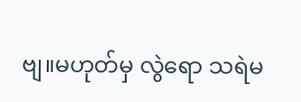ဗျ။မဟုတ်မှ လွဲရော သရဲမ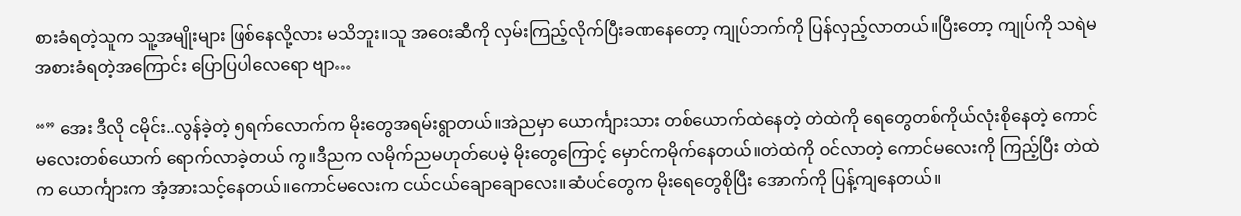စားခံရတဲ့သူက သူ့အမျိုးများ ဖြစ်နေလို့လား မသိဘူး။သူ အဝေးဆီကို လှမ်းကြည့်လိုက်ပြီးခဏနေတော့ ကျုပ်ဘက်ကို ပြန်လှည့်လာတယ်။ပြီးတော့ ကျုပ်ကို သရဲမ အစားခံရတဲ့အကြောင်း ပြောပြပါလေရော ဗျာ…

“” အေး ဒီလို ငမိုင်း..လွန်ခဲ့တဲ့ ၅ရက်လောက်က မိုးတွေအရမ်းရွာတယ်။အဲညမှာ ယောင်္ကျားသား တစ်ယောက်ထဲနေတဲ့ တဲထဲကို ရေတွေတစ်ကိုယ်လုံးစိုနေတဲ့ ကောင်မလေးတစ်ယောက် ရောက်လာခဲ့တယ် ကွ။ဒီညက လမိုက်ညမဟုတ်ပေမဲ့ မိုးတွေကြောင့် မှောင်ကမိုက်နေတယ်။တဲထဲကို ဝင်လာတဲ့ ကောင်မလေးကို ကြည့်ပြီး တဲထဲက ယောင်္ကျားက အံ့အားသင့်နေတယ်။ကောင်မလေးက ငယ်ငယ်ချောချောလေး။ဆံပင်တွေက မိုးရေတွေစိုပြီး အောက်ကို ပြန့်ကျနေတယ်။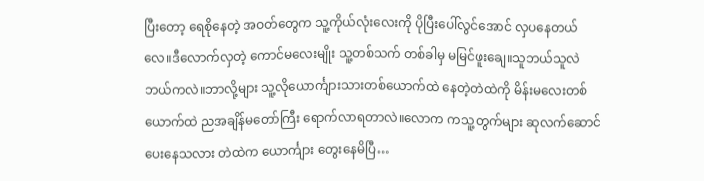ပြီးတော့ ရေစိုနေတဲ့ အဝတ်တွေက သူ့ကိုယ်လုံးလေးကို ပိုပြီးပေါ်လွင်အောင် လှပနေတယ်လေ။ဒီလောက်လှတဲ့ ကောင်မလေးမျိုး သူ့တစ်သက် တစ်ခါမှ မမြင်ဖူးချေ။သူဘယ်သူလဲ ဘယ်ကလဲ။ဘာလို့များ သူ့လိုယောင်္ကျားသားတစ်ယောက်ထဲ နေတဲ့တဲထဲကို မိန်းမလေးတစ်ယောက်ထဲ ညအချိန်မတော်ကြီး ရောက်လာရတာလဲ။လောက ကသူ့တွက်များ ဆုလက်ဆောင်ပေးနေသလား တဲထဲက ယောင်္ကျား တွေးနေမိပြီ…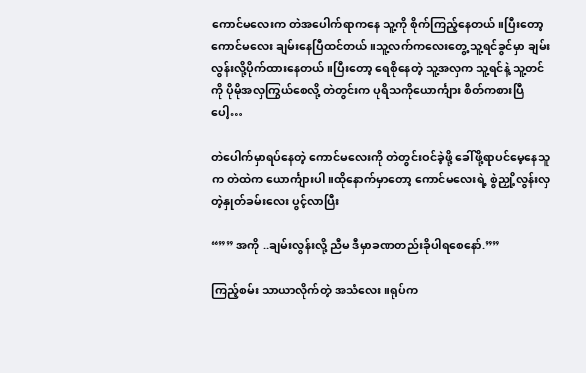ကောင်မလေးက တဲအပေါက်ရာကနေ သူ့ကို စိုက်ကြည့်နေတယ်။ပြီးတော့ ကောင်မလေး ချမ်းနေပြီထင်တယ်။သူ့လက်ကလေးတွေ့ သူ့ရင်ခွင်မှာ ချမ်းလွန်းလို့ပိုက်ထားနေတယ်။ပြီးတော့ ရေစိုနေတဲ့ သူ့အလှက သူ့ရင်နဲ့ သူ့တင်ကို ပိုမိုအလှကြွယ်စေလို့ တဲတွင်းက ပုရိသကိုယောင်္ကျား စိတ်ကစားပြီပေါ့…

တဲပေါက်မှာရပ်နေတဲ့ ကောင်မလေးကို တဲတွင်းဝင်ခဲ့ဖို့ ခေါ်ဖို့ရာပင်မေ့နေသူက တဲထဲက ယောင်္ကျားပါ။ထိုနောက်မှာတော့ ကောင်မလေးရဲ့ စွဲညှို့လွန်းလှတဲ့နှုတ်ခမ်းလေး ပွင့်လာပြီး

“”” အကို ..ချမ်းလွန်းလို့ ညီမ ဒီမှာခဏတည်းခိုပါရစေနော်.””

ကြည့်စမ်း သာယာလိုက်တဲ့ အသံလေး။ရုပ်က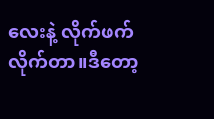လေးနဲ့ လိုက်ဖက်လိုက်တာ။ဒီတော့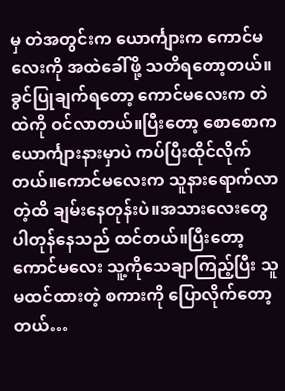မှ တဲအတွင်းက ယောင်္ကျားက ကောင်မလေးကို အထဲခေါ်ဖို့ သတိရတော့တယ်။ခွင်ပြုချက်ရတော့ ကောင်မလေးက တဲထဲကို ဝင်လာတယ်။ပြီးတော့ စောစောက ယောင်္ကျားနားမှာပဲ ကပ်ပြီးထိုင်လိုက်တယ်။ကောင်မလေးက သူနားရောက်လာတဲ့ထိ ချမ်းနေတုန်းပဲ။အသားလေးတွေပါတုန်နေသည် ထင်တယ်။ပြီးတော့ ကောင်မလေး သူ့ကိုသေချာကြည့်ပြီး သူ မထင်ထားတဲ့ စကားကို ပြောလိုက်တော့တယ်…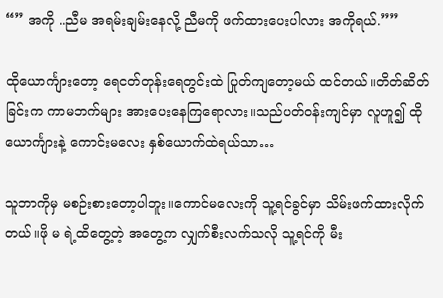“” အကို ..ညီမ အရမ်းချမ်းနေလို့ ညီမကို ဖက်ထားပေးပါလား အကိုရယ်.””

ထိုယောင်္ကျားတော့ ရေငတ်တုန်းရေတွင်းထဲ ပြုတ်ကျတော့မယ် ထင်တယ်။တိတ်ဆိတ်ခြင်းက ကာမဘက်များ အားပေးနေကြရောလား။သည်ပတ်ဝန်းကျင်မှာ လူဟူ၍ ထိုယောင်္ကျားနဲ့ ကောင်းမလေး နှစ်ယောက်ထဲရယ်သာ…

သူဘာကိုမှ မစဉ်းစားတော့ပါဘူး။ကောင်မလေးကို သူ့ရင်ခွင်မှာ သိမ်းဖက်ထားလိုက်တယ်။ဖို မ ရဲ့ထိတွေ့တဲ့ အတွေ့က လျှက်စီးလက်သလို သူ့ရင်ကို မီး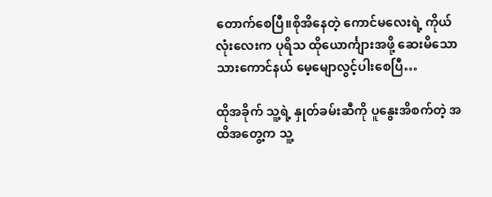တောက်စေပြီ။စိုအိနေတဲ့ ကောင်မလေးရဲ့ ကိုယ်လုံးလေးက ပုရိသ ထိုယောင်္ကျားအဖို့ ဆေးမိသော သားကောင်နယ် မေ့မျောလွင့်ပါးစေပြီ…

ထိုအခိုက် သူ့ရဲ့ နှုတ်ခမ်းဆီကို ပူနွေးအိစက်တဲ့ အထိအတွေ့က သူ့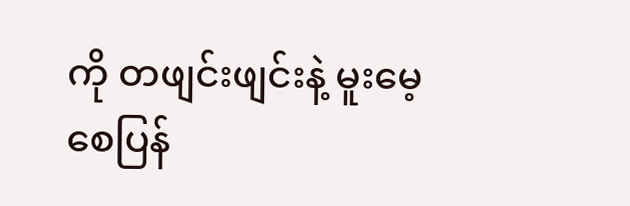ကို တဖျင်းဖျင်းနဲ့ မူးမေ့စေပြန်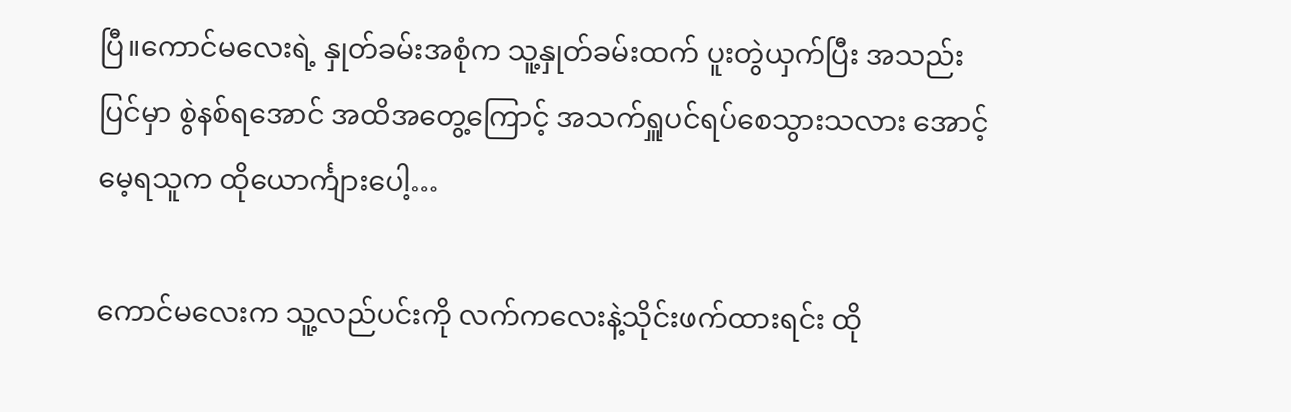ပြီ။ကောင်မလေးရဲ့ နှုတ်ခမ်းအစုံက သူ့နှုတ်ခမ်းထက် ပူးတွဲယှက်ပြီး အသည်းပြင်မှာ စွဲနစ်ရအောင် အထိအတွေ့ကြောင့် အသက်ရှူပင်ရပ်စေသွားသလား အောင့်မေ့ရသူက ထိုယောင်္ကျားပေါ့…

ကောင်မလေးက သူ့လည်ပင်းကို လက်ကလေးနဲ့သိုင်းဖက်ထားရင်း ထို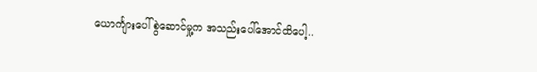ယောင်္ကျားပေါ် စွဲဆောင်မှု့က အသည်းပေါ်အောင်ထိပေါ့..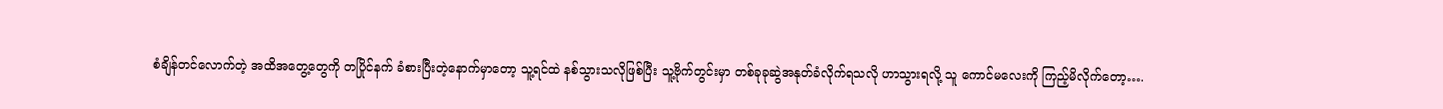စံချိန်တင်လောက်တဲ့ အထိအတွေ့တွေကို တပြိုင်နက် ခံစားပြီးတဲ့နောက်မှာတော့ သူ့ရင်ထဲ နစ်သွားသလိုဖြစ်ပြီး သူ့ဗိုက်တွင်းမှာ တစ်ခုခုဆွဲအနုတ်ခံလိုက်ရသလို ဟာသွားရလို့ သူ ကောင်မလေးကို ကြည့်မိလိုက်တော့….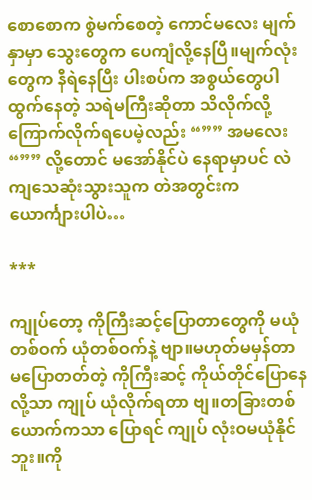စောစောက စွဲမက်စေတဲ့ ကောင်မလေး မျက်နှာမှာ သွေးတွေက ပေကျံလို့နေပြီ။မျက်လုံးတွေက နီရဲနေပြီး ပါးစပ်က အစွယ်တွေပါ ထွက်နေတဲ့ သရဲမကြီးဆိုတာ သိလိုက်လို့ ကြောက်လိုက်ရပေမဲ့လည်း “”” အမလေး “”” လို့တောင် မအော်နိုင်ပဲ နေရာမှာပင် လဲကျသေဆုံးသွားသူက တဲအတွင်းက ယောင်္ကျားပါပဲ…

***

ကျုပ်တော့ ကိုကြီးဆင့်ပြောတာတွေကို မယုံတစ်ဝက် ယုံတစ်ဝက်နဲ့ ဗျာ။မဟုတ်မမှန်တာ မပြောတတ်တဲ့ ကိုကြီးဆင့် ကိုယ်တိုင်ပြောနေလို့သာ ကျုပ် ယုံလိုက်ရတာ ဗျ။တခြားတစ်ယောက်ကသာ ပြောရင် ကျုပ် လုံးဝမယုံနိုင်ဘူး။ကို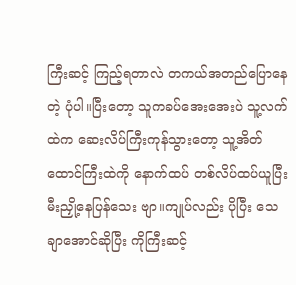ကြီးဆင့် ကြည့်ရတာလဲ တကယ်အတည်ပြောနေတဲ့ ပုံပါ။ပြီးတော့ သူကခပ်အေးအေးပဲ သူ့လက်ထဲက ဆေးလိပ်ကြီးကုန်သွားတော့ သူ့အိတ်ထောင်ကြီးထဲကို နောက်ထပ် တစ်လိပ်ထပ်ယူပြီး မီးညှို့နေပြန်သေး ဗျာ။ကျုပ်လည်း ပိုပြီး သေချာအောင်ဆိုပြီး ကိုကြီးဆင့်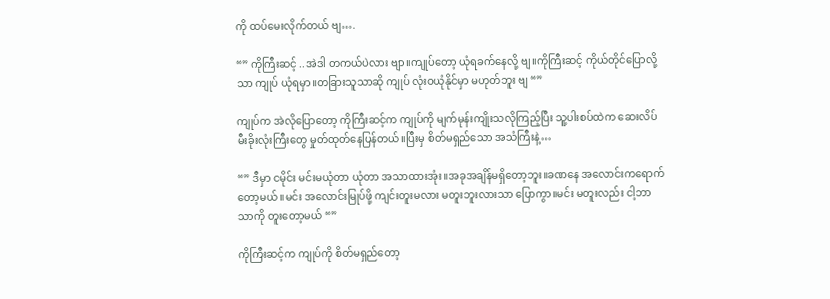ကို ထပ်မေးလိုက်တယ် ဗျ….

“” ကိုကြီးဆင့် ..အဲဒါ တကယ်ပဲလား ဗျာ။ကျုပ်တော့ ယုံရခက်နေလို့ ဗျ။ကိုကြီးဆင့် ကိုယ်တိုင်ပြောလို့သာ ကျုပ် ယုံရမှာ။တခြားသူသာဆို ကျုပ် လုံးဝယုံနိုင်မှာ မဟုတ်ဘူး ဗျ “”

ကျုပ်က အဲလိုပြောတော့ ကိုကြီးဆင့်က ကျုပ်ကို မျက်မုန်းကျိုးသလိုကြည့်ပြီး သူ့ပါးစပ်ထဲက ဆေးလိပ်မီးခိုးလုံးကြီးတွေ မှုတ်ထုတ်နေပြန်တယ်။ပြီးမှ စိတ်မရှည်သော အသံကြီးနဲ့…

“” ဒီမှာ ငမိုင်း မင်းမယုံတာ ယုံတာ အသာထားအုံး။အခုအချိန်မရှိတော့ဘူး။ခဏနေ အလောင်းကရောက်တော့မယ်။မင်း အလောင်းမြုပ်ဖို့ ကျင်းတူးမလား မတူးဘူးလားသာ ပြောကွာ။မင်း မတူးလည်း ငါ့ဘာသာကို တူးတော့မယ် “”

ကိုကြီးဆင့်က ကျုပ်ကို စိတ်မရှည်တော့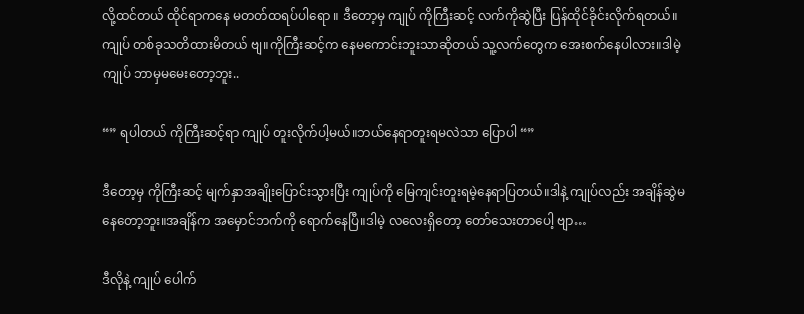လို့ထင်တယ် ထိုင်ရာကနေ မတတ်ထရပ်ပါရော ။ ဒီတော့မှ ကျုပ် ကိုကြီးဆင့် လက်ကိုဆွဲပြီး ပြန်ထိုင်ခိုင်းလိုက်ရတယ်။ကျုပ် တစ်ခုသတိထားမိတယ် ဗျ။ကိုကြီးဆင့်က နေမကောင်းဘူးသာဆိုတယ် သူ့လက်တွေက အေးစက်နေပါလား။ဒါမဲ့ ကျုပ် ဘာမှမမေးတော့ဘူး..

“” ရပါတယ် ကိုကြီးဆင့်ရာ ကျုပ် တူးလိုက်ပါ့မယ်။ဘယ်နေရာတူးရမလဲသာ ပြောပါ “”

ဒီတော့မှ ကိုကြီးဆင့် မျက်နှာအချိုးပြောင်းသွားပြီး ကျုပ်ကို မြေကျင်းတူးရမဲ့နေရာပြတယ်။ဒါနဲ့ ကျုပ်လည်း အချိန်ဆွဲမနေတော့ဘူး။အချိန်က အမှောင်ဘက်ကို ရောက်နေပြီ။ဒါမဲ့ လလေးရှိတော့ တော်သေးတာပေါ့ ဗျာ…

ဒီလိုနဲ့ ကျုပ် ပေါက်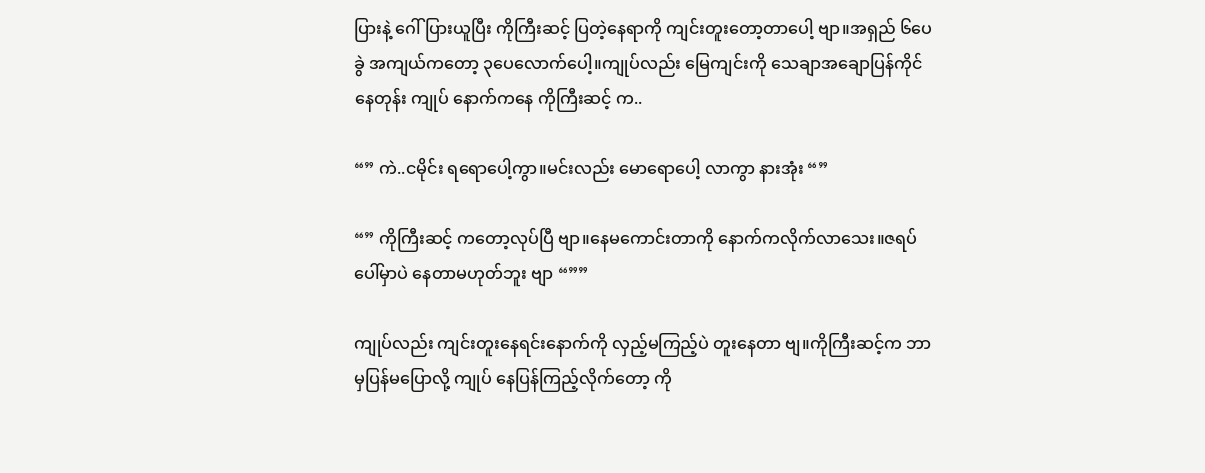ပြားနဲ့ ဂေါ်ပြားယူပြီး ကိုကြီးဆင့် ပြတဲ့နေရာကို ကျင်းတူးတော့တာပေါ့ ဗျာ။အရှည် ၆ပေခွဲ အကျယ်ကတော့ ၃ပေလောက်ပေါ့။ကျုပ်လည်း မြေကျင်းကို သေချာအချောပြန်ကိုင်နေတုန်း ကျုပ် နောက်ကနေ ကိုကြီးဆင့် က..

“” ကဲ..ငမိုင်း ရရောပေါ့ကွာ။မင်းလည်း မောရောပေါ့ လာကွာ နားအုံး “”

“” ကိုကြီးဆင့် ကတော့လုပ်ပြီ ဗျာ။နေမကောင်းတာကို နောက်ကလိုက်လာသေး။ဇရပ်ပေါ်မှာပဲ နေတာမဟုတ်ဘူး ဗျာ “””

ကျုပ်လည်း ကျင်းတူးနေရင်းနောက်ကို လှည့်မကြည့်ပဲ တူးနေတာ ဗျ။ကိုကြီးဆင့်က ဘာမှပြန်မပြောလို့ ကျုပ် နေပြန်ကြည့်လိုက်တော့ ကို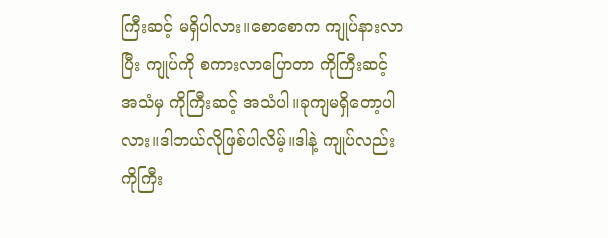ကြီးဆင့် မရှိပါလား။စောစောက ကျုပ်နားလာပြီး ကျုပ်ကို စကားလာပြောတာ ကိုကြီးဆင့် အသံမှ ကိုကြီးဆင့် အသံပါ။ခုကျမရှိတော့ပါလား။ဒါဘယ်လိုဖြစ်ပါလိမ့်။ဒါနဲ့ ကျုပ်လည်း ကိုကြီး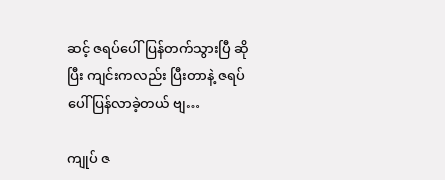ဆင့် ဇရပ်ပေါ်ပြန်တက်သွားပြီ ဆိုပြီး ကျင်းကလည်း ပြီးတာနဲ့ ဇရပ်ပေါ် ပြန်လာခဲ့တယ် ဗျ…

ကျုပ် ဇ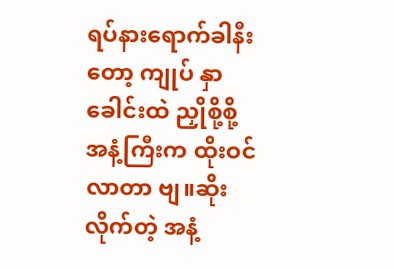ရပ်နားရောက်ခါနီးတော့ ကျုပ် နှာခေါင်းထဲ ညှိုစို့စို့အနံ့ကြီးက ထိုးဝင်လာတာ ဗျ။ဆိုးလိုက်တဲ့ အနံ့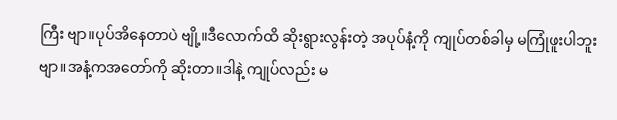ကြီး ဗျာ။ပုပ်အိနေတာပဲ ဗျို့။ဒီလောက်ထိ ဆိုးရွားလွန်းတဲ့ အပုပ်နံ့ကို ကျုပ်တစ်ခါမှ မကြုံဖူးပါဘူး ဗျာ။အနံ့ကအတော်ကို ဆိုးတာ။ဒါနဲ့ ကျုပ်လည်း မ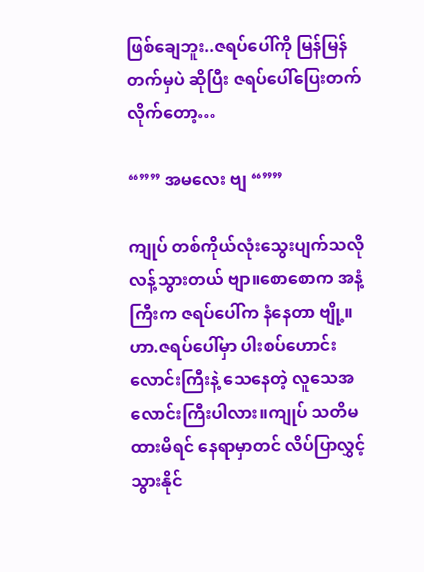ဖြစ်ချေဘူး..ဇရပ်ပေါ်ကို မြန်မြန်တက်မှပဲ ဆိုပြီး ဇရပ်ပေါ်ပြေးတက်လိုက်တော့…

“”” အမလေး ဗျ “””

ကျုပ် တစ်ကိုယ်လုံးသွေးပျက်သလို လန့်သွားတယ် ဗျာ။စောစောက အနံ့ကြီးက ဇရပ်ပေါ်က နံနေတာ ဗျို့။ဟာ.ဇရပ်ပေါ်မှာ ပါးစပ်ဟောင်းလောင်းကြီးနဲ့ သေနေတဲ့ လူသေအလောင်းကြီးပါလား။ကျုပ် သတိမထားမိရင် နေရာမှာတင် လိပ်ပြာလွှင့်သွားနိုင်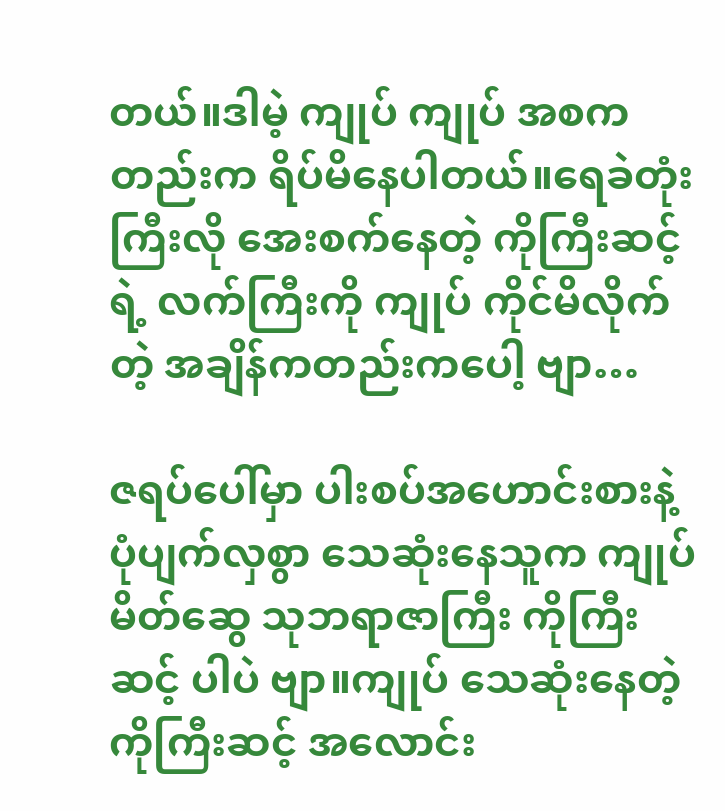တယ်။ဒါမဲ့ ကျုပ် ကျုပ် အစကတည်းက ရိပ်မိနေပါတယ်။ရေခဲတုံးကြီးလို အေးစက်နေတဲ့ ကိုကြီးဆင့်ရဲ့ လက်ကြီးကို ကျုပ် ကိုင်မိလိုက်တဲ့ အချိန်ကတည်းကပေါ့ ဗျာ…

ဇရပ်ပေါ်မှာ ပါးစပ်အဟောင်းစားနဲ့ ပုံပျက်လှစွာ သေဆုံးနေသူက ကျုပ် မိတ်ဆွေ သုဘရာဇာကြီး ကိုကြီးဆင့် ပါပဲ ဗျာ။ကျုပ် သေဆုံးနေတဲ့ ကိုကြီးဆင့် အလောင်း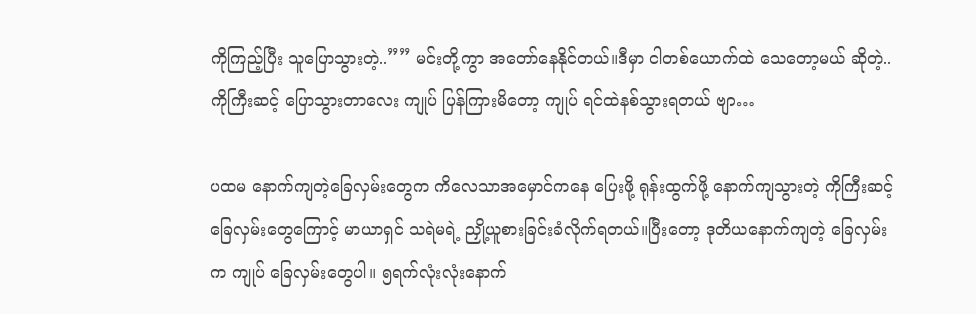ကိုကြည့်ပြီး သူပြောသွားတဲ့..”” မင်းတို့ကွာ အတော်နေနိုင်တယ်။ဒီမှာ ငါတစ်ယောက်ထဲ သေတော့မယ် ဆိုတဲ့..ကိုကြီးဆင့် ပြောသွားတာလေး ကျုပ် ပြန်ကြားမိတော့ ကျုပ် ရင်ထဲနစ်သွားရတယ် ဗျာ…

ပထမ နောက်ကျတဲ့ခြေလှမ်းတွေက ကိလေသာအမှောင်ကနေ ပြေးဖို့ ရုန်းထွက်ဖို့ နောက်ကျသွားတဲ့ ကိုကြီးဆင့် ခြေလှမ်းတွေကြောင့် မာယာရှင် သရဲမရဲ့ ညှို့ယူစားခြင်းခံလိုက်ရတယ်။ပြီးတော့ ဒုတိယနောက်ကျတဲ့ ခြေလှမ်းက ကျုပ် ခြေလှမ်းတွေပါ။ ၅ရက်လုံးလုံးနောက်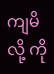ကျမိလို့ ကို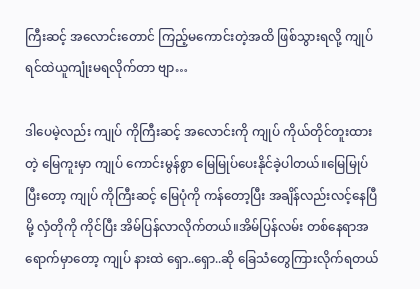ကြီးဆင့် အလောင်းတောင် ကြည့်မကောင်းတဲ့အထိ ဖြစ်သွားရလို့ ကျုပ် ရင်ထဲယူကျုံးမရလိုက်တာ ဗျာ…

ဒါပေမဲ့လည်း ကျုပ် ကိုကြီးဆင့် အလောင်းကို ကျုပ် ကိုယ်တိုင်တူးထားတဲ့ မြေကူးမှာ ကျုပ် ကောင်းမွန်စွာ မြေမြုပ်ပေးနိုင်ခဲ့ပါတယ်။မြေမြုပ်ပြီးတော့ ကျုပ် ကိုကြီးဆင့် မြေပုံကို ကန်တော့ပြီး အချိန်လည်းလင့်နေပြီမို့ လှံတိုကို ကိုင်ပြီး အိမ်ပြန်လာလိုက်တယ်။အိမ်ပြန်လမ်း တစ်နေရာအရောက်မှာတော့ ကျုပ် နားထဲ ရှော..ရှော..ဆို ခြေသံတွေကြားလိုက်ရတယ်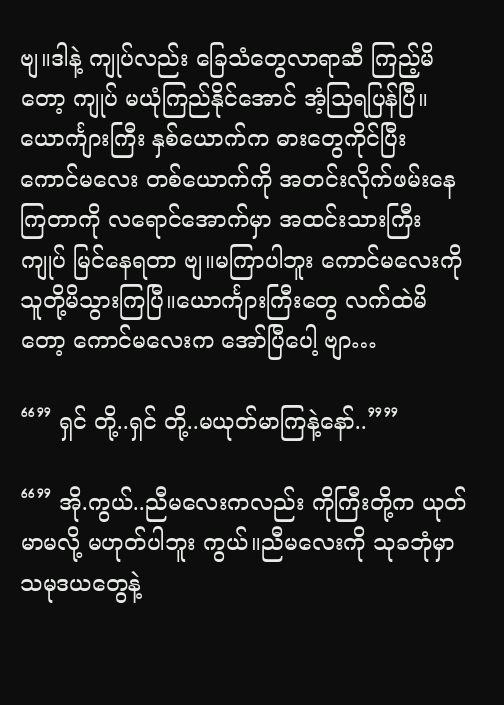ဗျ။ဒါနဲ့ ကျုပ်လည်း ခြေသံတွေလာရာဆီ ကြည့်မိတော့ ကျုပ် မယုံကြည်နိုင်အောင် အံ့သြရပြန်ပြီ။ယောင်္ကျားကြီး နှစ်ယောက်က ဓားတွေကိုင်ပြီး ကောင်မလေး တစ်ယောက်ကို အတင်းလိုက်ဖမ်းနေကြတာကို လရောင်အောက်မှာ အထင်းသားကြီး ကျုပ် မြင်နေရတာ ဗျ။မကြာပါဘူး ကောင်မလေးကို သူတို့မိသွားကြပြီ။ယောင်္ကျားကြီးတွေ လက်ထဲမိတော့ ကောင်မလေးက အော်ပြီပေါ့ ဗျာ…

“” ရှင် တို့..ရှင် တို့..မယုတ်မာကြနဲ့နော်..””

“” အို.ကွယ်..ညီမလေးကလည်း ကိုကြီးတို့က ယုတ်မာမလို့ မဟုတ်ပါဘူး ကွယ်။ညီမလေးကို သုခဘုံမှာ သမုဒယတွေနဲ့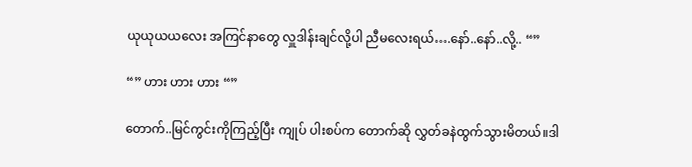ယုယုယယလေး အကြင်နာတွေ လှူဒါန်းချင်လို့ပါ ညီမလေးရယ်….နော်..နော်..လို့.. “”

“” ဟား ဟား ဟား “”

တောက်..မြင်ကွင်းကိုကြည့်ပြီး ကျုပ် ပါးစပ်က တောက်ဆို လွှတ်ခနဲထွက်သွားမိတယ်။ဒါ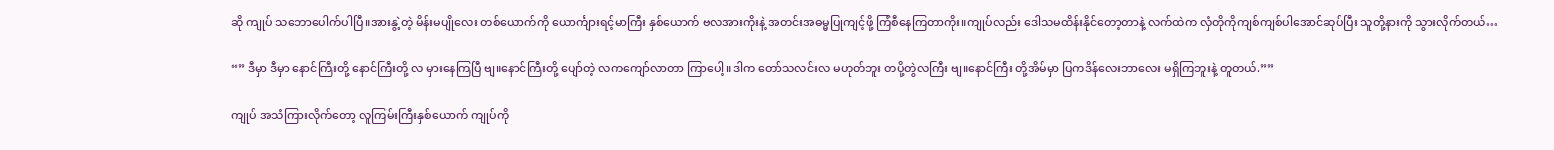ဆို ကျုပ် သဘောပေါက်ပါပြီ။အားနွဲ့တဲ့ မိန်းမပျိုလေး တစ်ယောက်ကို ယောင်္ကျားရင့်မာကြီး နှစ်ယောက် ဗလအားကိုးနဲ့ အတင်းအဓမ္မပြုကျင့်ဖို့ ကြံစီနေကြတာကိုး။ကျုပ်လည်း ဒေါသမထိန်းနိုင်တော့တာနဲ့ လက်ထဲက လှံတိုကိုကျစ်ကျစ်ပါအောင်ဆုပ်ပြီး သူတို့နားကို သွားလိုက်တယ်…

“” ဒီမှာ ဒီမှာ နောင်ကြီးတို့ နောင်ကြီးတို့ လ မှားနေကြပြီ ဗျ။နောင်ကြီးတို့ ပျော်တဲ့ လကကျော်လာတာ ကြာပေါ့။ဒါက တော်သလင်းလ မဟုတ်ဘူး တပို့တွဲလကြီး ဗျ။နောင်ကြီး တို့အိမ်မှာ ပြကဒိန်လေးဘာလေး မရှိကြဘူးနဲ့ တူတယ်.””

ကျုပ် အသံကြားလိုက်တော့ လူကြမ်းကြီးနှစ်ယောက် ကျုပ်ကို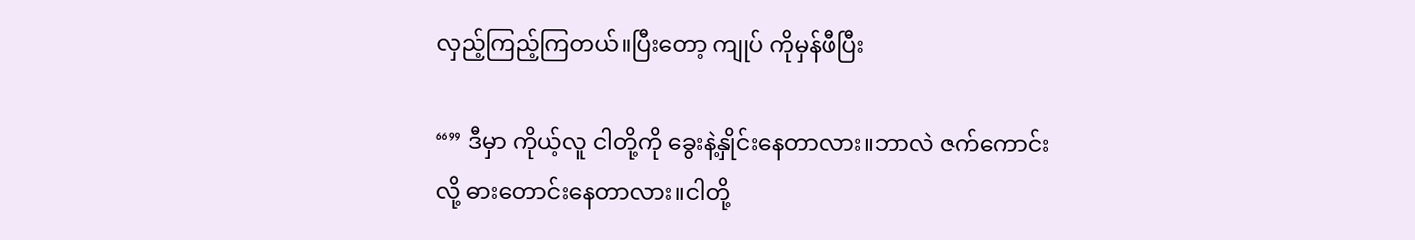လှည့်ကြည့်ကြတယ်။ပြီးတော့ ကျုပ် ကိုမှန်ဖီပြီး

“” ဒီမှာ ကိုယ့်လူ ငါတို့ကို ခွေးနဲ့နှိုင်းနေတာလား။ဘာလဲ ဇက်ကောင်းလို့ ဓားတောင်းနေတာလား။ငါတို့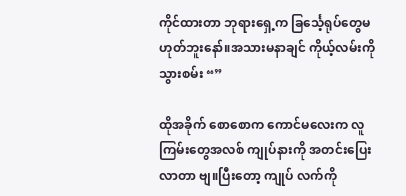ကိုင်ထားတာ ဘုရားရှေ့က ခြင်္သေ့ရုပ်တွေမဟုတ်ဘူးနော်။အသားမနာချင် ကိုယ့်လမ်းကို သွားစမ်း “”

ထိုအခိုက် စောစောက ကောင်မလေးက လူကြမ်းတွေအလစ် ကျုပ်နားကို အတင်းပြေးလာတာ ဗျ။ပြီးတော့ ကျုပ် လက်ကို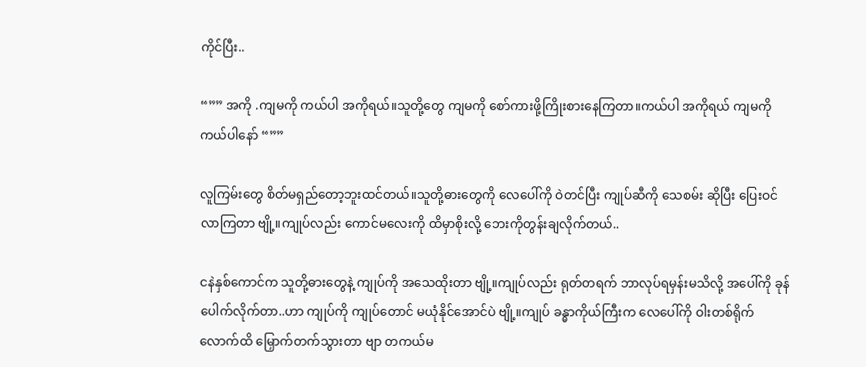ကိုင်ပြီး..

“”” အကို .ကျမကို ကယ်ပါ အကိုရယ်။သူတို့တွေ ကျမကို စော်ကားဖို့ကြိုးစားနေကြတာ။ကယ်ပါ အကိုရယ် ကျမကို ကယ်ပါနော် “””

လူကြမ်းတွေ စိတ်မရှည်တော့ဘူးထင်တယ်။သူတို့ဓားတွေကို လေပေါ်ကို ဝဲတင်ပြီး ကျုပ်ဆီကို သေစမ်း ဆိုပြီး ပြေးဝင် လာကြတာ ဗျို့။ကျုပ်လည်း ကောင်မလေးကို ထိမှာစိုးလို့ ဘေးကိုတွန်းချလိုက်တယ်..

ငနဲနှစ်ကောင်က သူတို့ဓားတွေနဲ့ ကျုပ်ကို အသေထိုးတာ ဗျို့။ကျုပ်လည်း ရုတ်တရက် ဘာလုပ်ရမှန်းမသိလို့ အပေါ်ကို ခုန်ပေါက်လိုက်တာ..ဟာ ကျုပ်ကို ကျုပ်တောင် မယုံနိုင်အောင်ပဲ ဗျို့။ကျုပ် ခန္ဓာကိုယ်ကြီးက လေပေါ်ကို ဝါးတစ်ရိုက်လောက်ထိ မြှောက်တက်သွားတာ ဗျာ တကယ်မ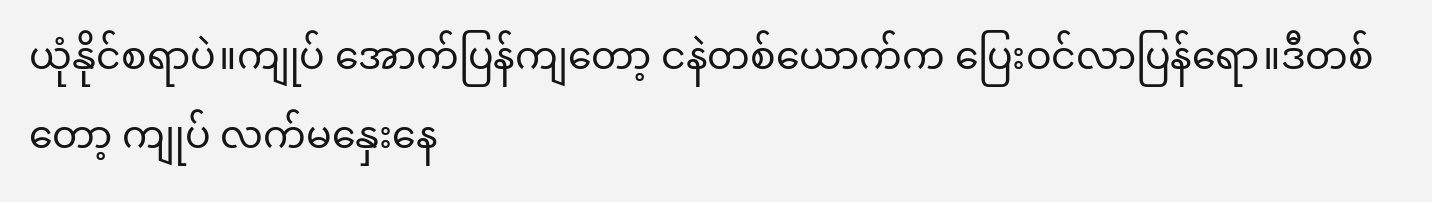ယုံနိုင်စရာပဲ။ကျုပ် အောက်ပြန်ကျတော့ ငနဲတစ်ယောက်က ပြေးဝင်လာပြန်ရော။ဒီတစ်တော့ ကျုပ် လက်မနှေးနေ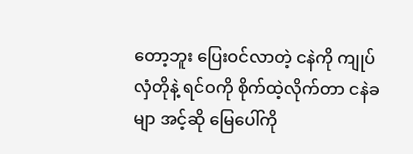တော့ဘူး ပြေးဝင်လာတဲ့ ငနဲကို ကျုပ်လှံတိုနဲ့ ရင်ဝကို စိုက်ထဲ့လိုက်တာ ငနဲခမျာ အင့်ဆို မြေပေါ်ကို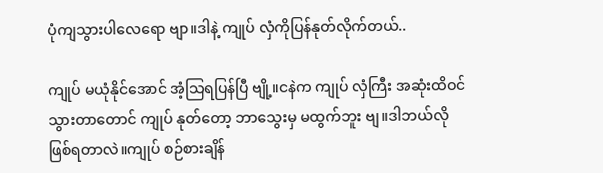ပုံကျသွားပါလေရော ဗျာ။ဒါနဲ့ ကျုပ် လှံကိုပြန်နုတ်လိုက်တယ်..

ကျုပ် မယုံနိုင်အောင် အံ့သြရပြန်ပြီ ဗျို့။ငနဲက ကျုပ် လှံကြီး အဆုံးထိဝင်သွားတာတောင် ကျုပ် နုတ်တော့ ဘာသွေးမှ မထွက်ဘူး ဗျ။ဒါဘယ်လို ဖြစ်ရတာလဲ။ကျုပ် စဉ်စားချိန်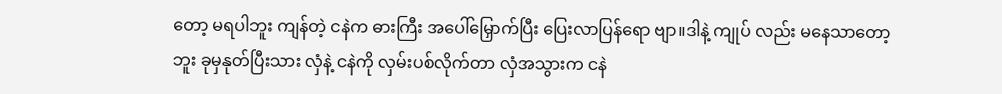တော့ မရပါဘူး ကျန်တဲ့ ငနဲက ဓားကြီး အပေါ်မြှောက်ပြီး ပြေးလာပြန်ရော ဗျာ။ဒါနဲ့ ကျုပ် လည်း မနေသာတော့ဘူး ခုမှနုတ်ပြီးသား လှံနဲ့ ငနဲကို လှမ်းပစ်လိုက်တာ လှံအသွားက ငနဲ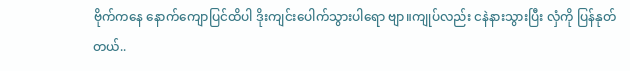ဗိုက်ကနေ နောက်ကျောပြင်ထိပါ ဒိုးကျင်းပေါက်သွားပါရော ဗျာ။ကျုပ်လည်း ငနဲနားသွားပြီး လှံကို ပြန်နုတ်တယ်..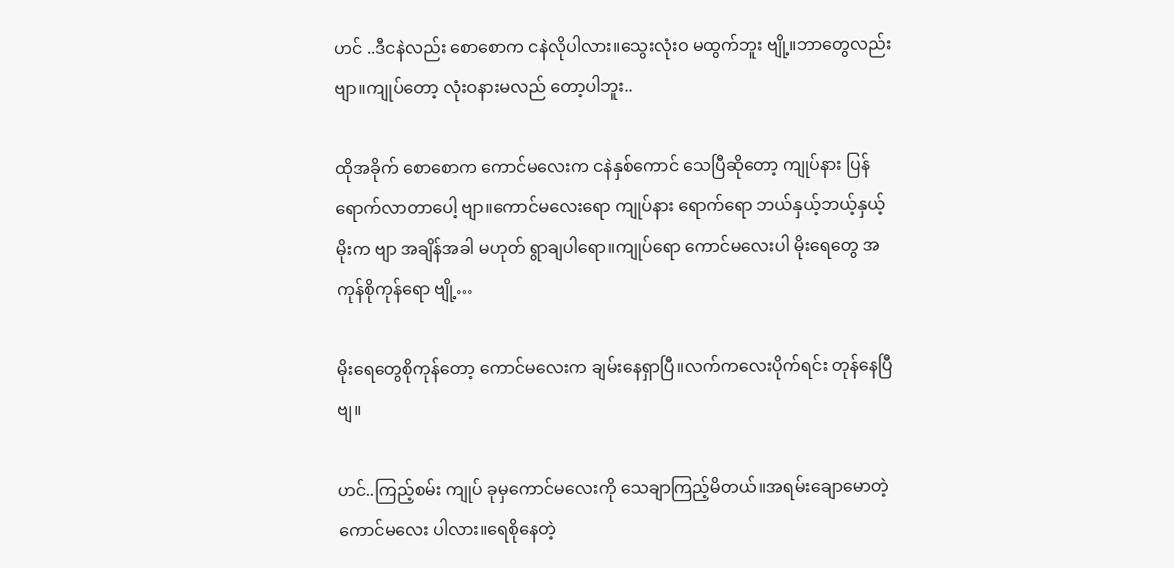ဟင် ..ဒီငနဲလည်း စောစောက ငနဲလိုပါလား။သွေးလုံးဝ မထွက်ဘူး ဗျို့။ဘာတွေလည်း ဗျာ။ကျုပ်တော့ လုံးဝနားမလည် တော့ပါဘူး..

ထိုအခိုက် စောစောက ကောင်မလေးက ငနဲနှစ်ကောင် သေပြီဆိုတော့ ကျုပ်နား ပြန်ရောက်လာတာပေါ့ ဗျာ။ကောင်မလေးရော ကျုပ်နား ရောက်ရော ဘယ်နှယ့်ဘယ့်နှယ့် မိုးက ဗျာ အချိန်အခါ မဟုတ် ရွာချပါရော။ကျုပ်ရော ကောင်မလေးပါ မိုးရေတွေ အကုန်စိုကုန်ရော ဗျို့…

မိုးရေတွေစိုကုန်တော့ ကောင်မလေးက ချမ်းနေရှာပြီ။လက်ကလေးပိုက်ရင်း တုန်နေပြီ ဗျ။

ဟင်..ကြည့်စမ်း ကျုပ် ခုမှကောင်မလေးကို သေချာကြည့်မိတယ်။အရမ်းချောမောတဲ့ ကောင်မလေး ပါလား။ရေစိုနေတဲ့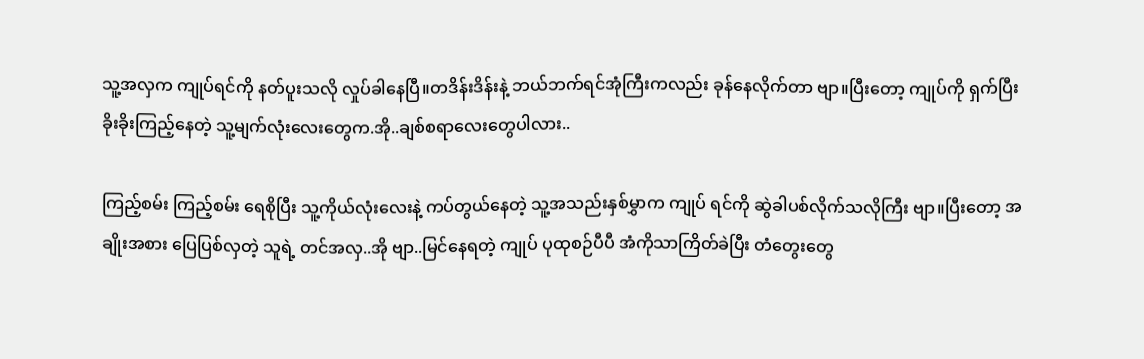သူ့အလှက ကျုပ်ရင်ကို နတ်ပူးသလို လှုပ်ခါနေပြီ။တဒိန်းဒိန်းနဲ့ ဘယ်ဘက်ရင်အုံကြီးကလည်း ခုန်နေလိုက်တာ ဗျာ။ပြီးတော့ ကျုပ်ကို ရှက်ပြီး ခိုးခိုးကြည့်နေတဲ့ သူ့မျက်လုံးလေးတွေက.အို..ချစ်စရာလေးတွေပါလား..

ကြည့်စမ်း ကြည့်စမ်း ရေစိုပြီး သူ့ကိုယ်လုံးလေးနဲ့ ကပ်တွယ်နေတဲ့ သူ့အသည်းနှစ်မွှာက ကျုပ် ရင်ကို ဆွဲခါပစ်လိုက်သလိုကြီး ဗျာ။ပြီးတော့ အချိုးအစား ပြေပြစ်လှတဲ့ သူရဲ့ တင်အလှ..အို ဗျာ..မြင်နေရတဲ့ ကျုပ် ပုထုစဉ်ပီပီ အံကိုသာကြိတ်ခဲပြီး တံတွေးတွေ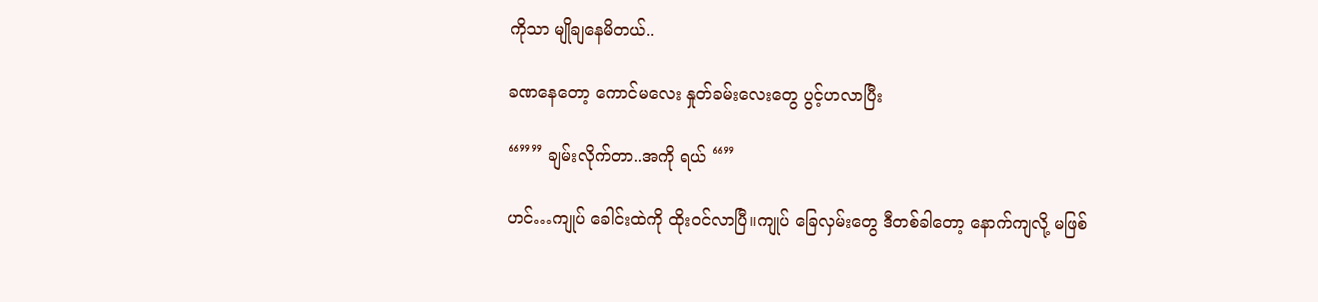ကိုသာ မျိုချနေမိတယ်..

ခဏနေတော့ ကောင်မလေး နှုတ်ခမ်းလေးတွေ ပွင့်ဟလာပြီး

“”” ချမ်းလိုက်တာ..အကို ရယ် “”

ဟင်…ကျုပ် ခေါင်းထဲကို ထိုးဝင်လာပြီ။ကျုပ် ခြေလှမ်းတွေ ဒီတစ်ခါတော့ နောက်ကျလို့ မဖြစ်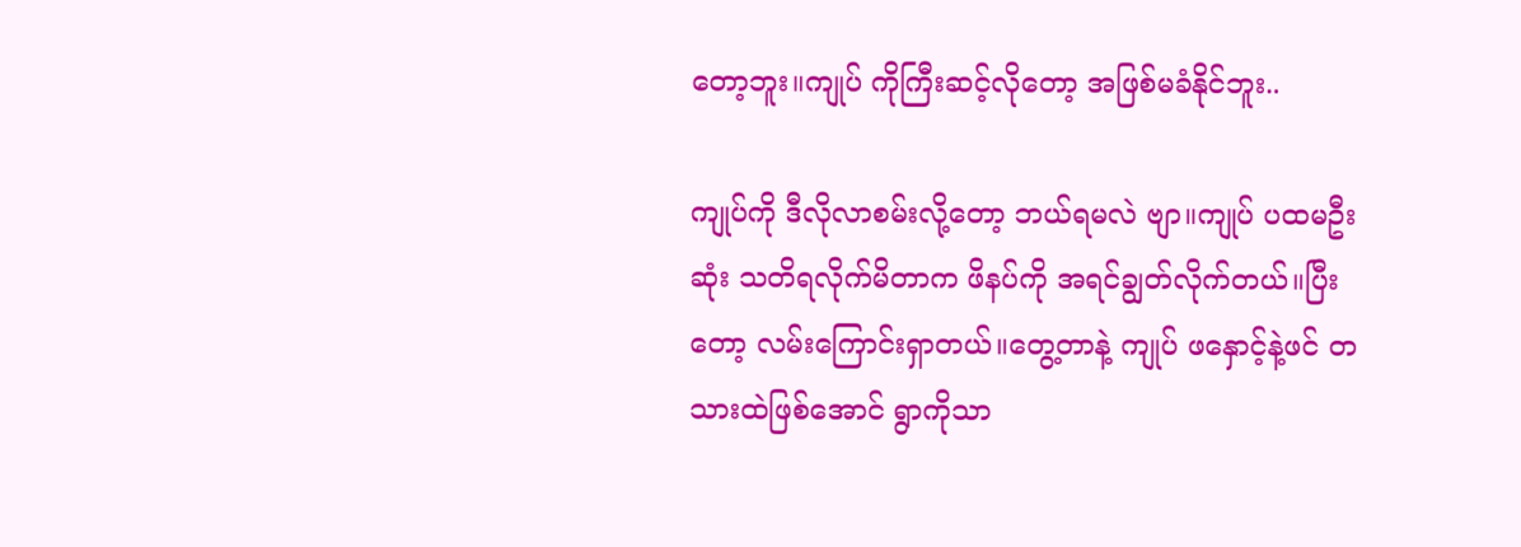တော့ဘူး။ကျုပ် ကိုကြီးဆင့်လိုတော့ အဖြစ်မခံနိုင်ဘူး..

ကျုပ်ကို ဒီလိုလာစမ်းလို့တော့ ဘယ်ရမလဲ ဗျာ။ကျုပ် ပထမဦးဆုံး သတိရလိုက်မိတာက ဖိနပ်ကို အရင်ချွတ်လိုက်တယ်။ပြီးတော့ လမ်းကြောင်းရှာတယ်။တွေ့တာနဲ့ ကျုပ် ဖနှောင့်နဲ့ဖင် တသားထဲဖြစ်အောင် ရွာကိုသာ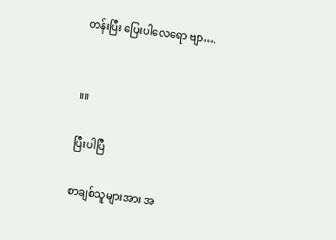တန်းပြီး ပြေးပါလေရော ဗျာ….


။။

ပြီးပါပြီ

စာချစ်သူများအား အ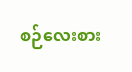စဉ်လေးစား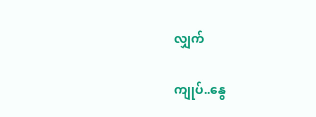လျှက်

ကျုပ်..နွေ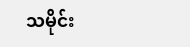သမိုင်း